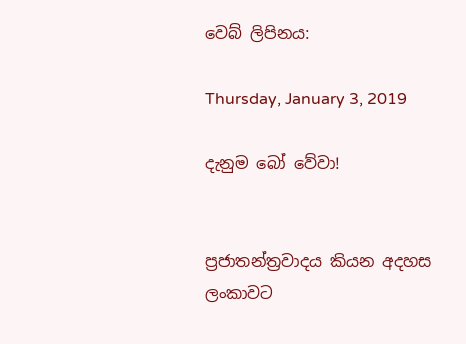වෙබ් ලිපිනය:

Thursday, January 3, 2019

දැනුම බෝ වේවා!


ප්‍රජාතන්ත්‍රවාදය කියන අදහස ලංකාවට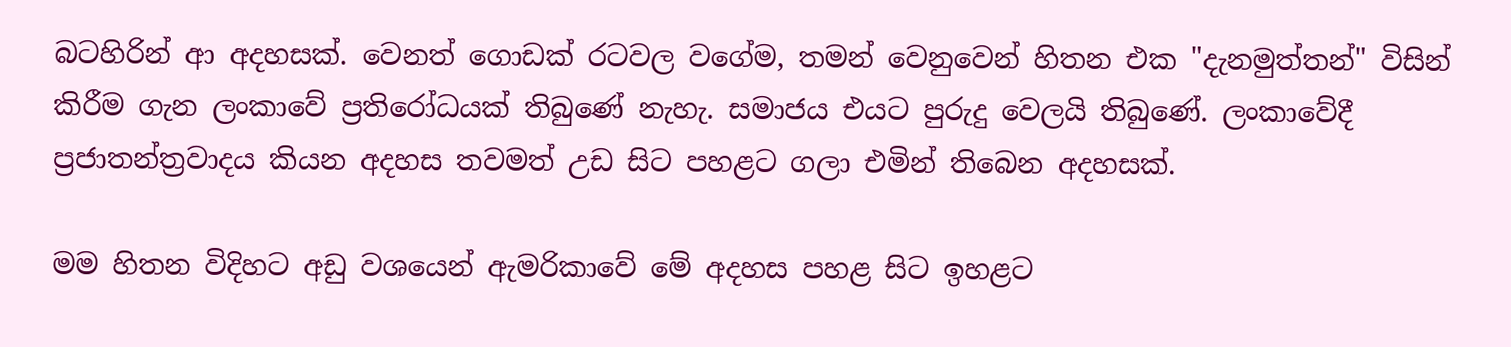බටහිරින් ආ අදහසක්. වෙනත් ගොඩක් රටවල වගේම, තමන් වෙනුවෙන් හිතන එක "දැනමුත්තන්" විසින් කිරීම ගැන ලංකාවේ ප්‍රතිරෝධයක් තිබුණේ නැහැ. සමාජය එයට පුරුදු වෙලයි තිබුණේ. ලංකාවේදී ප්‍රජාතන්ත්‍රවාදය කියන අදහස තවමත් උඩ සිට පහළට ගලා එමින් තිබෙන අදහසක්.

මම හිතන විදිහට අඩු වශයෙන් ඇමරිකාවේ මේ අදහස පහළ සිට ඉහළට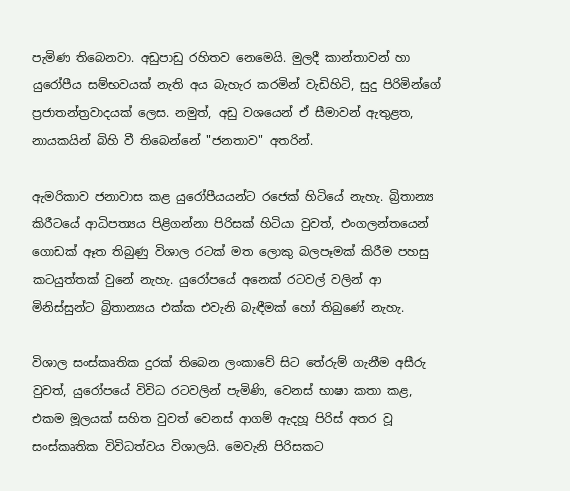පැමිණ තිබෙනවා. අඩුපාඩු රහිතව නෙමෙයි. මුලදී කාන්තාවන් හා යුරෝපීය සම්භවයක් නැති අය බැහැර කරමින් වැඩිහිටි, සුදු පිරිමින්ගේ ප්‍රජාතන්ත්‍රවාදයක් ලෙස. නමුත්, අඩු වශයෙන් ඒ සීමාවන් ඇතුළත, නායකයින් බිහි වී තිබෙන්නේ "ජනතාව" අතරින්.

ඇමරිකාව ජනාවාස කළ යුරෝපීයයන්ට රජෙක් හිටියේ නැහැ. බ්‍රිතාන්‍ය කිරීටයේ ආධිපත්‍යය පිළිගන්නා පිරිසක් හිටියා වුවත්, එංගලන්තයෙන් ගොඩක් ඈත තිබුණු විශාල රටක් මත ලොකු බලපෑමක් කිරීම පහසු කටයුත්තක් වුනේ නැහැ. යුරෝපයේ අනෙක් රටවල් වලින් ආ මිනිස්සුන්ට බ්‍රිතාන්‍යය එක්ක එවැනි බැඳීමක් හෝ තිබුණේ නැහැ.

විශාල සංස්කෘතික දුරක් තිබෙන ලංකාවේ සිට තේරුම් ගැනීම අසීරු වුවත්, යුරෝපයේ විවිධ රටවලින් පැමිණි, වෙනස් භාෂා කතා කළ, එකම මූලයක් සහිත වුවත් වෙනස් ආගම් ඇදහූ පිරිස් අතර වූ සංස්කෘතික විවිධත්වය විශාලයි. මෙවැනි පිරිසකට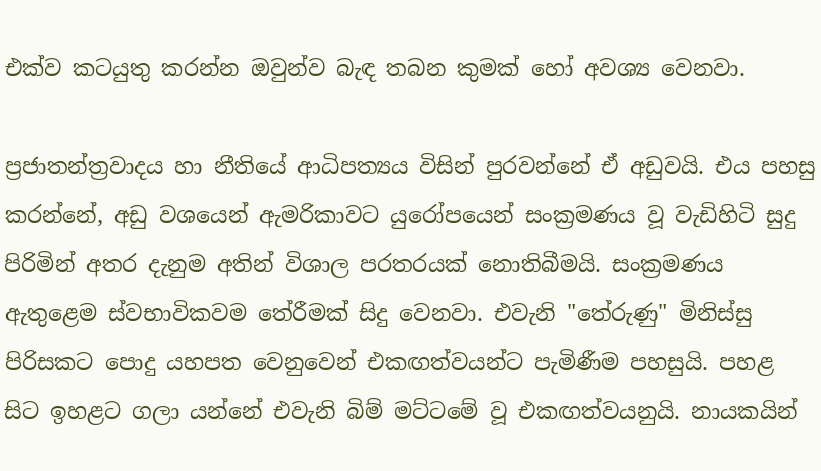එක්ව කටයුතු කරන්න ඔවුන්ව බැඳ තබන කුමක් හෝ අවශ්‍ය වෙනවා.

ප්‍රජාතන්ත්‍රවාදය හා නීතියේ ආධිපත්‍යය විසින් පුරවන්නේ ඒ අඩුවයි. එය පහසු කරන්නේ, අඩු වශයෙන් ඇමරිකාවට යුරෝපයෙන් සංක්‍රමණය වූ වැඩිහිටි සුදු පිරිමින් අතර දැනුම අතින් විශාල පරතරයක් නොතිබීමයි. සංක්‍රමණය ඇතුළෙම ස්වභාවිකවම තේරීමක් සිදු වෙනවා. එවැනි "තේරුණු" මිනිස්සු පිරිසකට පොදු යහපත වෙනුවෙන් එකඟත්වයන්ට පැමිණීම පහසුයි. පහළ සිට ඉහළට ගලා යන්නේ එවැනි බිම් මට්ටමේ වූ එකඟත්වයනුයි. නායකයින්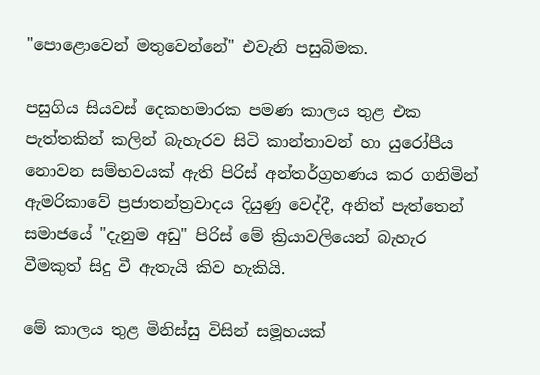"පොළොවෙන් මතුවෙන්නේ" එවැනි පසුබිමක.

පසුගිය සියවස් දෙකහමාරක පමණ කාලය තුළ එක පැත්තකින් කලින් බැහැරව සිටි කාන්තාවන් හා යුරෝපීය නොවන සම්භවයක් ඇති පිරිස් අන්තර්ග්‍රහණය කර ගනිමින් ඇමරිකාවේ ප්‍රජාතන්ත්‍රවාදය දියුණු වෙද්දී, අනිත් පැත්තෙන් සමාජයේ "දැනුම අඩු" පිරිස් මේ ක්‍රියාවලියෙන් බැහැර වීමකුත් සිදු වී ඇතැයි කිව හැකියි.

මේ කාලය තුළ මිනිස්සු විසින් සමූහයක්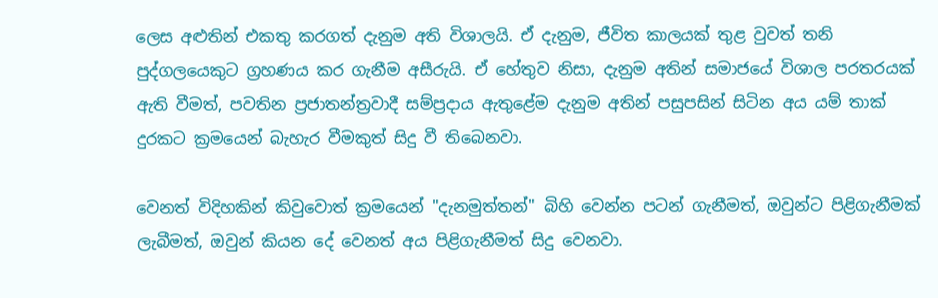ලෙස අළුතින් එකතු කරගත් දැනුම අති විශාලයි. ඒ දැනුම, ජීවිත කාලයක් තුළ වුවත් තනි පුද්ගලයෙකුට ග්‍රහණය කර ගැනීම අසීරුයි. ඒ හේතුව නිසා, දැනුම අතින් සමාජයේ විශාල පරතරයක් ඇති වීමත්, පවතින ප්‍රජාතන්ත්‍රවාදී සම්ප්‍රදාය ඇතුළේම දැනුම අතින් පසුපසින් සිටින අය යම් තාක් දුරකට ක්‍රමයෙන් බැහැර වීමකුත් සිදු වී තිබෙනවා.

වෙනත් විදිහකින් කිවුවොත් ක්‍රමයෙන් "දැනමුත්තන්" බිහි වෙන්න පටන් ගැනීමත්, ඔවුන්ට පිළිගැනීමක් ලැබීමත්, ඔවුන් කියන දේ වෙනත් අය පිළිගැනීමත් සිදු වෙනවා.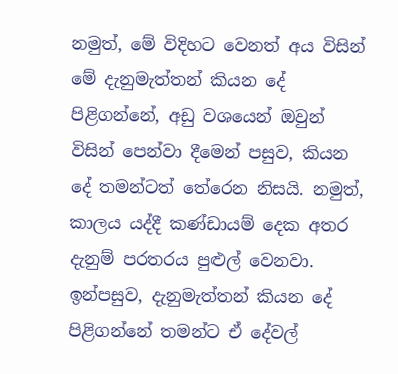නමුත්, මේ විදිහට වෙනත් අය විසින් මේ දැනුමැත්තන් කියන දේ පිළිගන්නේ, අඩු වශයෙන් ඔවුන් විසින් පෙන්වා දීමෙන් පසුව, කියන දේ තමන්ටත් තේරෙන නිසයි. නමුත්, කාලය යද්දී කණ්ඩායම් දෙක අතර දැනුම් පරතරය පුළුල් වෙනවා. ඉන්පසුව, දැනුමැත්තන් කියන දේ පිළිගන්නේ තමන්ට ඒ දේවල්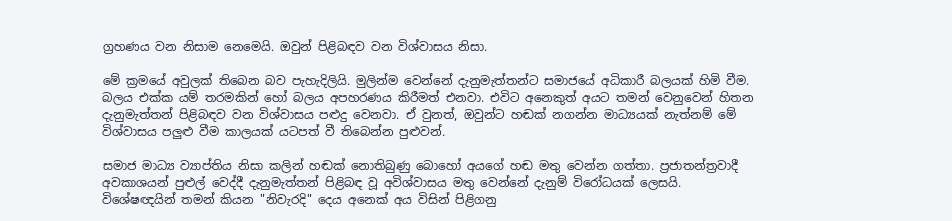ග්‍රහණය වන නිසාම නෙමෙයි. ඔවුන් පිළිබඳව වන විශ්වාසය නිසා.

මේ ක්‍රමයේ අවුලක් තිබෙන බව පැහැදිලියි. මුලින්ම වෙන්නේ දැනුමැත්තන්ට සමාජයේ අධිකාරී බලයක් හිමි වීම. බලය එක්ක යම් තරමකින් හෝ බලය අපහරණය කිරීමත් එනවා. එවිට අනෙකුත් අයට තමන් වෙනුවෙන් හිතන දැනුමැත්තන් පිළිබඳව වන විශ්වාසය පළුදු වෙනවා. ඒ වුනත්, ඔවුන්ට හඬක් නගන්න මාධ්‍යයක් නැත්නම් මේ විශ්වාසය පලුළු වීම කාලයක් යටපත් වී තිබෙන්න පුළුවන්.

සමාජ මාධ්‍ය ව්‍යාප්තිය නිසා කලින් හඬක් නොතිබුණු බොහෝ අයගේ හඬ මතු වෙන්න ගත්තා. ප්‍රජාතන්ත්‍රවාදී අවකාශයන් පුළුල් වෙද්දී දැනුමැත්තන් පිළිබඳ වූ අවිශ්වාසය මතු වෙන්නේ දැනුම් විරෝධයක් ලෙසයි. විශේෂඥයින් තමන් කියන "නිවැරදි" දෙය අනෙක් අය විසින් පිළිගනු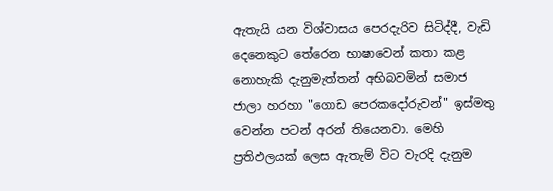ඇතැයි යන විශ්වාසය පෙරදැරිව සිටිද්දී, වැඩි දෙනෙකුට තේරෙන භාෂාවෙන් කතා කළ නොහැකි දැනුමැත්තන් අභිබවමින් සමාජ ජාලා හරහා "ගොඩ පෙරකදෝරුවන්" ඉස්මතු වෙන්න පටන් අරන් තියෙනවා. මෙහි ප්‍රතිඵලයක් ලෙස ඇතැම් විට වැරදි දැනුම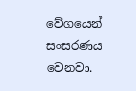වේගයෙන් සංසරණය වෙනවා.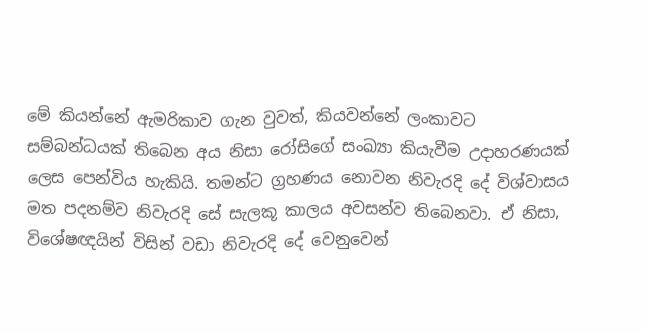මේ කියන්නේ ඇමරිකාව ගැන වුවත්, කියවන්නේ ලංකාවට සම්බන්ධයක් තිබෙන අය නිසා රෝසිගේ සංඛ්‍යා කියැවීම උදාහරණයක් ලෙස පෙන්විය හැකියි. තමන්ට ග්‍රහණය නොවන නිවැරදි දේ විශ්වාසය මත පදනම්ව නිවැරදි සේ සැලකූ කාලය අවසන්ව තිබෙනවා. ඒ නිසා, විශේෂඥයින් විසින් වඩා නිවැරදි දේ වෙනුවෙන්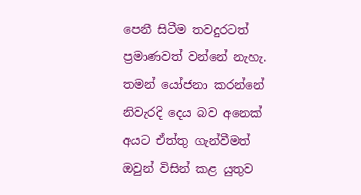පෙනී සිටීම තවදුරටත් ප්‍රමාණවත් වන්නේ නැහැ. තමන් යෝජනා කරන්නේ නිවැරදි දෙය බව අනෙක් අයට ඒත්තු ගැන්වීමත් ඔවුන් විසින් කළ යුතුව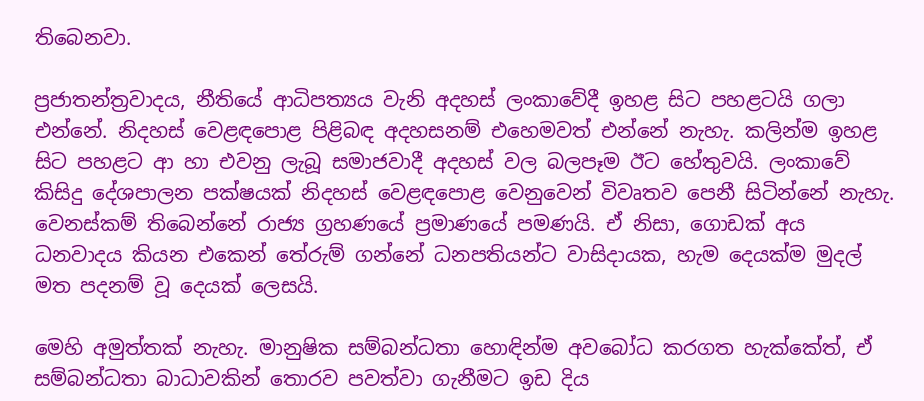තිබෙනවා.

ප්‍රජාතන්ත්‍රවාදය, නීතියේ ආධිපත්‍යය වැනි අදහස් ලංකාවේදී ඉහළ සිට පහළටයි ගලා එන්නේ. නිදහස් වෙළඳපොළ පිළිබඳ අදහසනම් එහෙමවත් එන්නේ නැහැ. කලින්ම ඉහළ සිට පහළට ආ හා එවනු ලැබූ සමාජවාදී අදහස් වල බලපෑම ඊට හේතුවයි. ලංකාවේ කිසිදු දේශපාලන පක්ෂයක් නිදහස් වෙළඳපොළ වෙනුවෙන් විවෘතව පෙනී සිටින්නේ නැහැ. වෙනස්කම් තිබෙන්නේ රාජ්‍ය ග්‍රහණයේ ප්‍රමාණයේ පමණයි. ඒ නිසා, ගොඩක් අය ධනවාදය කියන එකෙන් තේරුම් ගන්නේ ධනපතියන්ට වාසිදායක, හැම දෙයක්ම මුදල් මත පදනම් වූ දෙයක් ලෙසයි.

මෙහි අමුත්තක් නැහැ. මානුෂික සම්බන්ධතා හොඳින්ම අවබෝධ කරගත හැක්කේත්, ඒ සම්බන්ධතා බාධාවකින් තොරව පවත්වා ගැනීමට ඉඩ දිය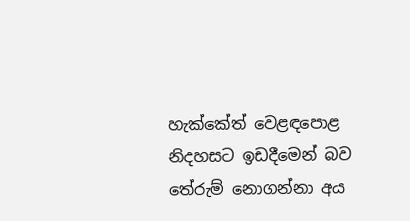හැක්කේත් වෙළඳපොළ නිදහසට ඉඩදීමෙන් බව තේරුම් නොගන්නා අය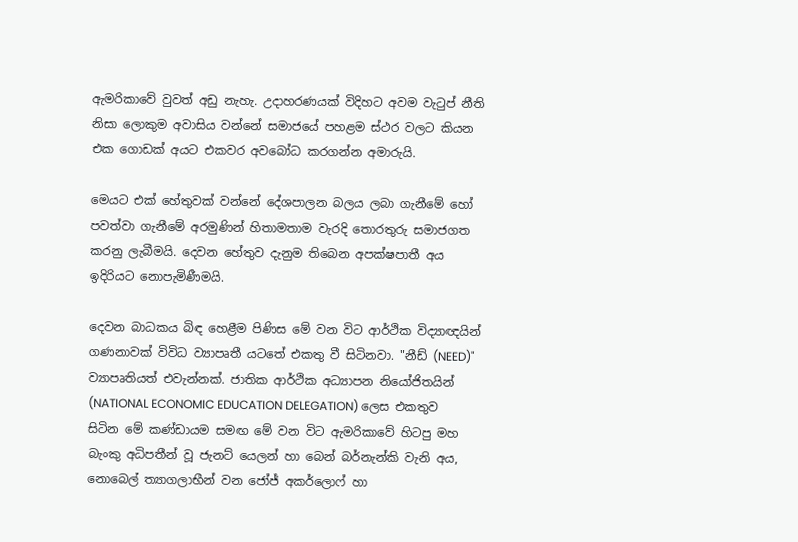ඇමරිකාවේ වුවත් අඩු නැහැ. උදාහරණයක් විදිහට අවම වැටුප් නීති නිසා ලොකුම අවාසිය වන්නේ සමාජයේ පහළම ස්ථර වලට කියන එක ගොඩක් අයට එකවර අවබෝධ කරගන්න අමාරුයි.

මෙයට එක් හේතුවක් වන්නේ දේශපාලන බලය ලබා ගැනීමේ හෝ පවත්වා ගැනීමේ අරමුණින් හිතාමතාම වැරදි තොරතුරු සමාජගත කරනු ලැබීමයි. දෙවන හේතුව දැනුම තිබෙන අපක්ෂපාතී අය ඉදිරියට නොපැමිණීමයි.

දෙවන බාධකය බිඳ හෙළීම පිණිස මේ වන විට ආර්ථික විද්‍යාඥයින් ගණනාවක් විවිධ ව්‍යාපෘතී යටතේ එකතු වී සිටිනවා. "නීඩ් (NEED)" ව්‍යාපෘතියත් එවැන්නක්. ජාතික ආර්ථික අධ්‍යාපන නියෝජිතයින් (NATIONAL ECONOMIC EDUCATION DELEGATION) ලෙස එකතුව සිටින මේ කණ්ඩායම සමඟ මේ වන විට ඇමරිකාවේ හිටපු මහ බැංකු අධිපතීන් වූ ජැනට් යෙලන් හා බෙන් බර්නැන්කි වැනි අය, නොබෙල් ත්‍යාගලාභීන් වන ජෝජ් අකර්ලොෆ් හා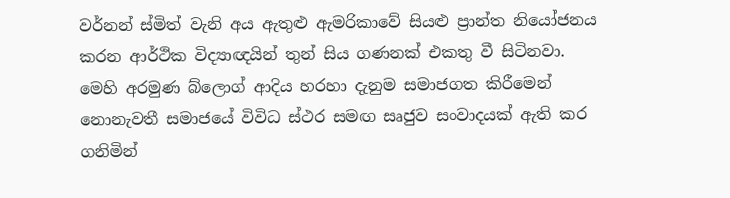වර්නන් ස්මිත් වැනි අය ඇතුළු ඇමරිකාවේ සියළු ප්‍රාන්ත නියෝජනය කරන ආර්ථික විද්‍යාඥයින් තුන් සිය ගණනක් එකතු වී සිටිනවා. මෙහි අරමුණ බ්ලොග් ආදිය හරහා දැනුම සමාජගත කිරීමෙන් නොනැවතී සමාජයේ විවිධ ස්ථර සමඟ සෘජුව සංවාදයක් ඇති කර ගනිමින්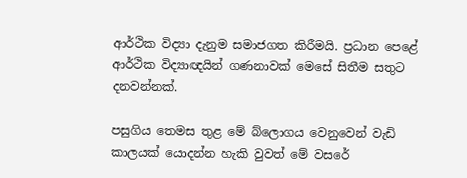ආර්ථික විද්‍යා දැනුම සමාජගත කිරීමයි. ප්‍රධාන පෙළේ ආර්ථික විද්‍යාඥයින් ගණනාවක් මෙසේ සිතීම සතුට දනවන්නක්.

පසුගිය තෙමස තුළ මේ බ්ලොගය වෙනුවෙන් වැඩි කාලයක් යොදන්න හැකි වුවත් මේ වසරේ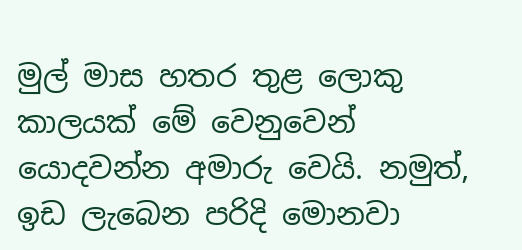මුල් මාස හතර තුළ ලොකු කාලයක් මේ වෙනුවෙන් යොදවන්න අමාරු වෙයි. නමුත්, ඉඩ ලැබෙන පරිදි මොනවා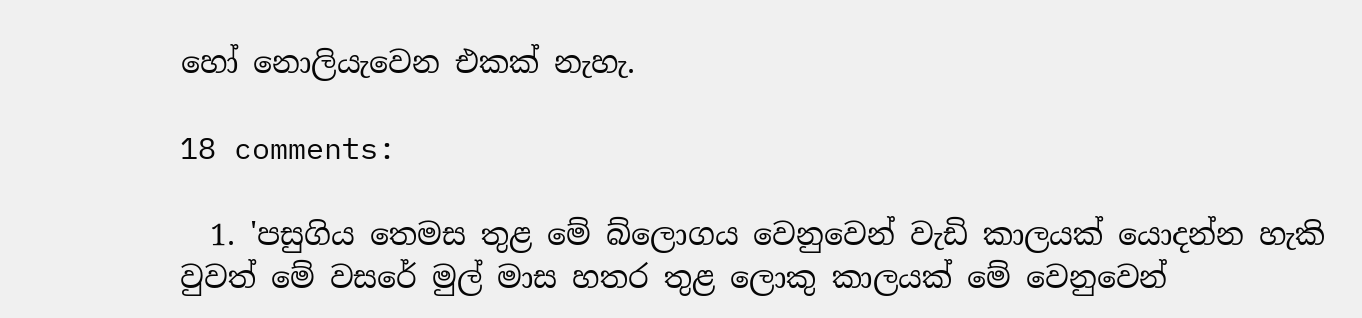හෝ නොලියැවෙන එකක් නැහැ.

18 comments:

  1. 'පසුගිය තෙමස තුළ මේ බ්ලොගය වෙනුවෙන් වැඩි කාලයක් යොදන්න හැකි වුවත් මේ වසරේ මුල් මාස හතර තුළ ලොකු කාලයක් මේ වෙනුවෙන්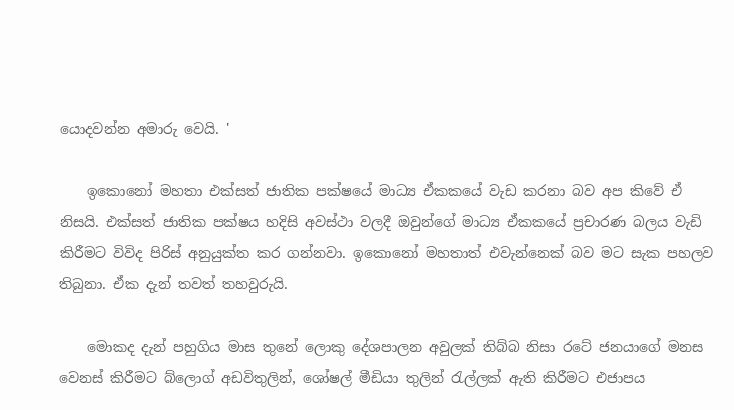යොදවන්න අමාරු වෙයි. '

    ඉකොනෝ මහතා එක්සත් ජාතික පක්ෂයේ මාධ්‍ය ඒකකයේ වැඩ කරනා බව අප කිවේ ඒ නිසයි. එක්සත් ජාතික පක්ෂය හදිසි අවස්ථා වලදී ඔවුන්ගේ මාධ්‍ය ඒකකයේ ප්‍රචාරණ බලය වැඩි කිරීමට විවිද පිරිස් අනුයුක්ත කර ගන්නවා. ඉකොනෝ මහතාත් එවැන්නෙක් බව මට සැක පහලව තිබුනා. ඒක දැන් තවත් තහවුරුයි.

    මොකද දැන් පහුගිය මාස තුනේ ලොකු දේශපාලන අවුලක් තිබ්බ නිසා රටේ ජනයාගේ මනස වෙනස් කිරීමට බ්ලොග් අඩවිතුලින්, ශෝෂල් මීඩියා තුලින් රැල්ලක් ඇති කිරීමට එජාපය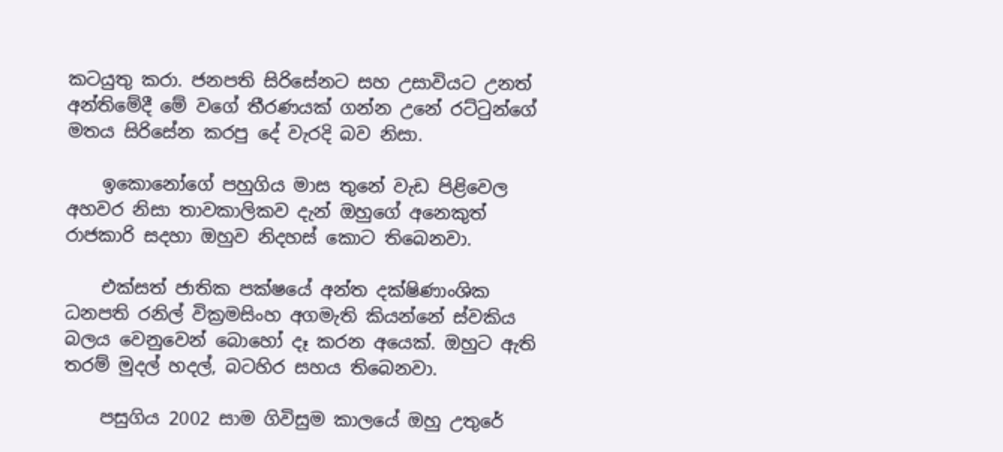කටයුතු කරා. ජනපති සිරිසේනට සහ උසාවියට උනත් අන්තිමේදී මේ වගේ තීරණයක්‌ ගන්න උනේ රට්ටුන්ගේ මතය සිරිසේන කරපු දේ වැරදි බව නිසා.

    ඉකොනෝගේ පහුගිය මාස තුනේ වැඩ පිළිවෙල අහවර නිසා තාවකාලිකව දැන් ඔහුගේ අනෙකුත් රාජකාරි සදහා ඔහුව නිදහස් කොට තිබෙනවා.

    එක්සත් ජාතික පක්ෂයේ අන්ත දක්ෂිණාංශික ධනපති රනිල් වික්‍රමසිංහ අගමැති කියන්නේ ස්වකිය බලය වෙනුවෙන් බොහෝ දෑ කරන අයෙක්. ඔහුට ඇති තරම් මුදල් හදල්, බටහිර සහය තිබෙනවා.

    පසුගිය 2002 සාම ගිවිසුම කාලයේ ඔහු උතුරේ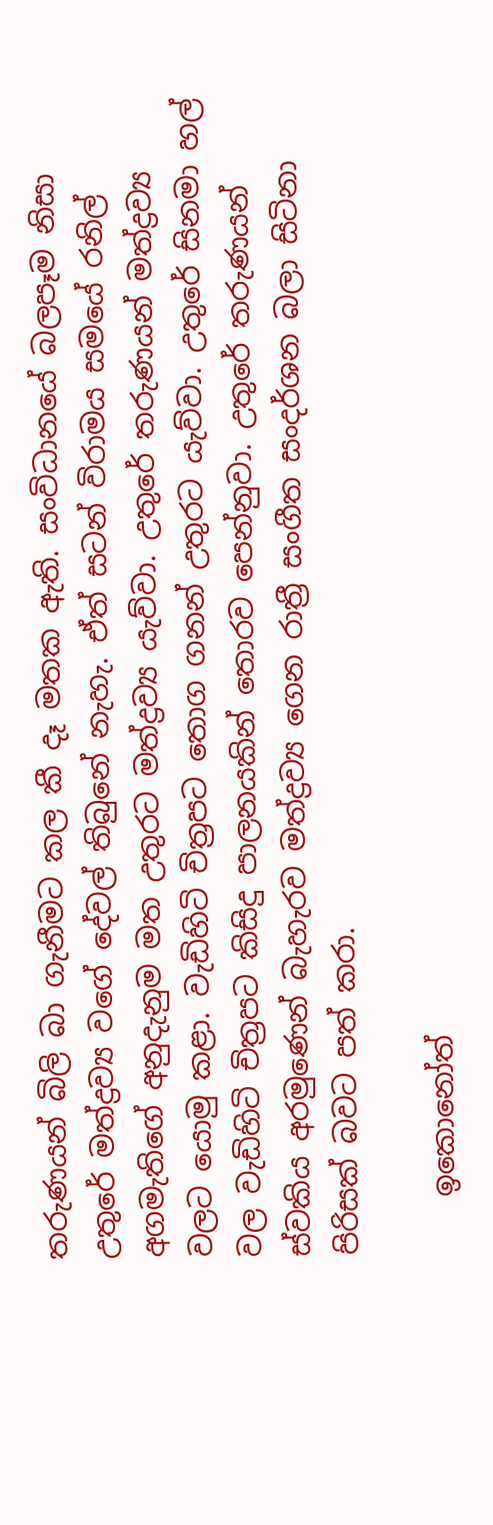තරුණයන් බිලි බා ගැනීමට කල කී දෑ මතක ඇති. සංවිධානයේ බලපෑම නිසා උතුරේ මත්ද්‍රව්‍ය වගේ දේවල් තිබුනේ නැහැ. ඒත් සටන් විරාමය සමයේ රනිල් අගමැතිගේ අනුදැනුම මත උතුරට මත්ද්‍රව්‍ය යැව්වා. උතුරේ තරුණයන් මත්ද්‍රව්‍ය වලට යොමු කළා. වැඩිහිටි චිත්‍රපට තොග ගනන් උතුරට යැව්වා. උතුරේ සිනමා හල් වල වැඩිහිටි චිත්‍රපට කිසිදු පාලනයකින් තොරව පෙන්නුවා. උතුරේ තරුණයන් ස්වකිය අරමුණෙන් බැහැරව මත්ද්‍රව්‍ය ගෙන රාත්‍රී සංගීත සංදර්ශන බලා සිටිනා පිරිසක් බවට පත් කරා.

    ඉකොනෝත්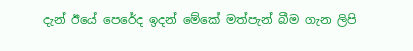දැන් ඊයේ පෙරේද ඉදන් මේකේ මත්පැන් බීම ගැන ලිපි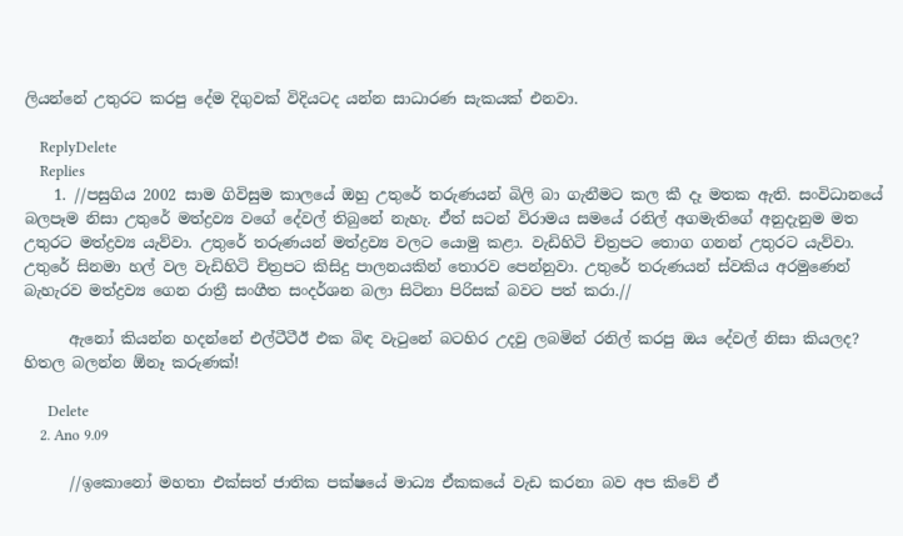ලියන්නේ උතුරට කරපු දේම දිගුවක් විදියටද යන්න සාධාරණ සැකයක් එනවා.

    ReplyDelete
    Replies
    1. //පසුගිය 2002 සාම ගිවිසුම කාලයේ ඔහු උතුරේ තරුණයන් බිලි බා ගැනීමට කල කී දෑ මතක ඇති. සංවිධානයේ බලපෑම නිසා උතුරේ මත්ද්‍රව්‍ය වගේ දේවල් තිබුනේ නැහැ. ඒත් සටන් විරාමය සමයේ රනිල් අගමැතිගේ අනුදැනුම මත උතුරට මත්ද්‍රව්‍ය යැව්වා. උතුරේ තරුණයන් මත්ද්‍රව්‍ය වලට යොමු කළා. වැඩිහිටි චිත්‍රපට තොග ගනන් උතුරට යැව්වා. උතුරේ සිනමා හල් වල වැඩිහිටි චිත්‍රපට කිසිදු පාලනයකින් තොරව පෙන්නුවා. උතුරේ තරුණයන් ස්වකිය අරමුණෙන් බැහැරව මත්ද්‍රව්‍ය ගෙන රාත්‍රී සංගීත සංදර්ශන බලා සිටිනා පිරිසක් බවට පත් කරා.//

      ඇනෝ කියන්න හදන්නේ එල්ටීටීඊ එක බිඳ වැටුනේ බටහිර උදවු ලබමින් රනිල් කරපු ඔය දේවල් නිසා කියලද? හිතල බලන්න ඕනෑ කරුණක්!

      Delete
    2. Ano 9.09

      //ඉකොනෝ මහතා එක්සත් ජාතික පක්ෂයේ මාධ්‍ය ඒකකයේ වැඩ කරනා බව අප කිවේ ඒ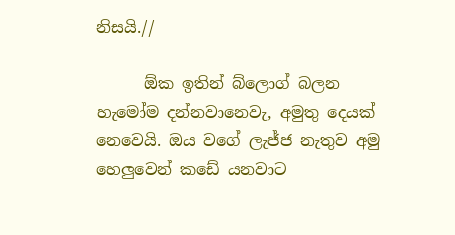නිසයි.//

      ඕක ඉතින් බ්ලොග් බලන හැමෝම දන්නවානෙවැ, අමුතු දෙයක් නෙවෙයි. ඔය වගේ ලැජ්ජ නැතුව අමු හෙලුවෙන් කඩේ යනවාට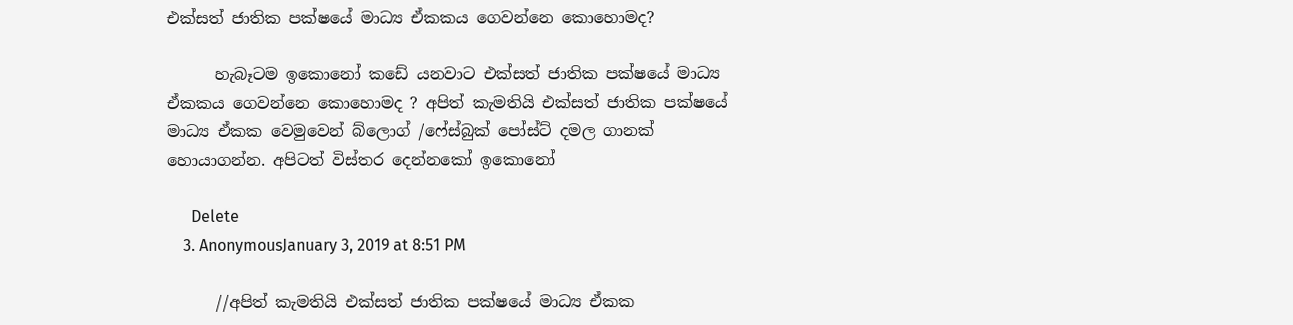එක්සත් ජාතික පක්ෂයේ මාධ්‍ය ඒකකය ගෙවන්නෙ කොහොමද?

      හැබෑටම ඉකොනෝ කඩේ යනවාට එක්සත් ජාතික පක්ෂයේ මාධ්‍ය ඒකකය ගෙවන්නෙ කොහොමද ? අපිත් කැමතියි එක්සත් ජාතික පක්ෂයේ මාධ්‍ය ඒකක වෙමුවෙන් බ්ලොග් /ෆේස්බුක් පෝස්ට් දමල ගානක් හොයාගන්න. අපිටත් විස්තර දෙන්නකෝ ඉකොනෝ

      Delete
    3. AnonymousJanuary 3, 2019 at 8:51 PM

      //අපිත් කැමතියි එක්සත් ජාතික පක්ෂයේ මාධ්‍ය ඒකක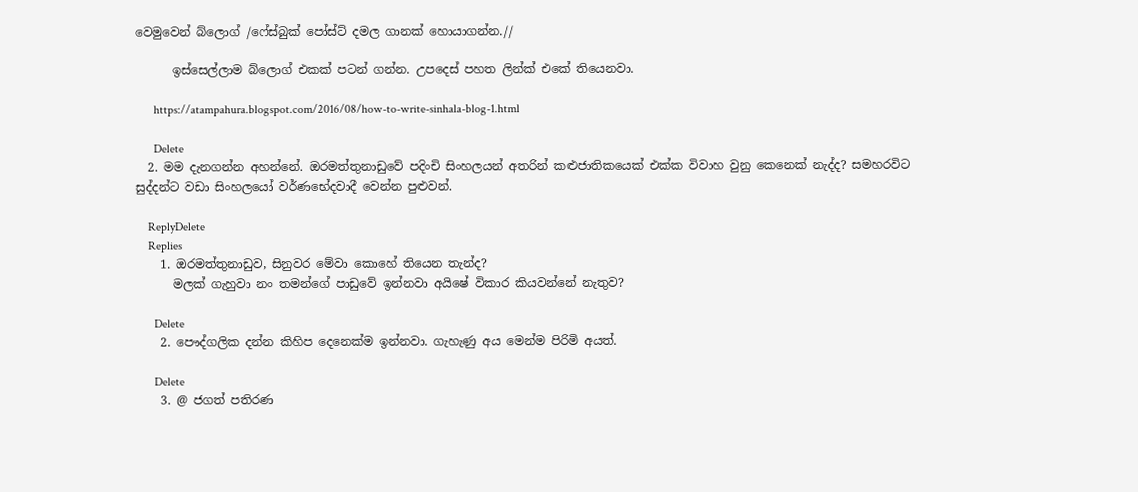වෙමුවෙන් බ්ලොග් /ෆේස්බුක් පෝස්ට් දමල ගානක් හොයාගන්න.//

      ඉස්සෙල්ලාම බ්ලොග් එකක් පටන් ගන්න. උපදෙස් පහත ලින්ක් එකේ තියෙනවා.

      https://atampahura.blogspot.com/2016/08/how-to-write-sinhala-blog-1.html

      Delete
  2. මම දැනගන්න අහන්නේ. ඔරමත්තුනාඩුවේ පදිංචි සිංහලයන් අතරින් කළුජාතිකයෙක් එක්ක විවාහ වුනු කෙනෙක් නැද්ද? සමහරවිට සුද්දන්ට වඩා සිංහලයෝ වර්ණභේදවාදී වෙන්න පුළුවන්.

    ReplyDelete
    Replies
    1. ඔරමත්තුනාඩුව, සිනුවර මේවා කොහේ තියෙන තැන්ද?
      මලක් ගැහුවා නං තමන්ගේ පාඩුවේ ඉන්නවා අයිෂේ විකාර කියවන්නේ නැතුව?

      Delete
    2. පෞද්ගලික දන්න කිහිප දෙනෙක්ම ඉන්නවා. ගැහැණු අය මෙන්ම පිරිමි අයත්.

      Delete
    3. @ ජගත් පතිරණ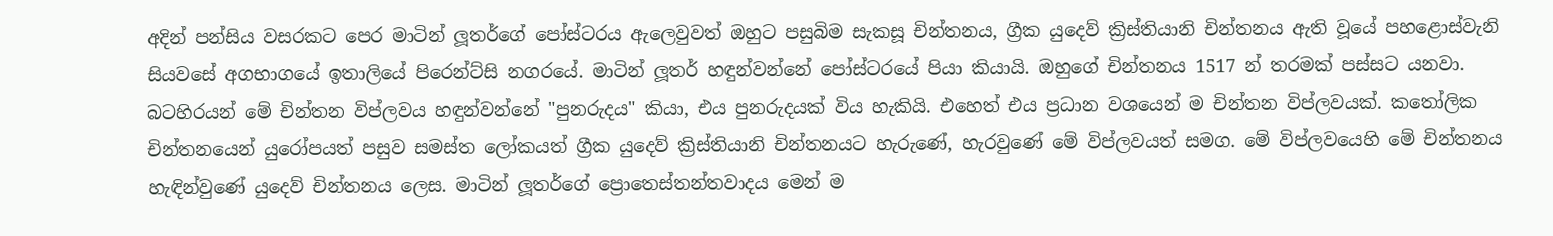අදින් පන්සිය වසරකට පෙර මාටින් ලූතර්ගේ පෝස්ටරය ඇලෙවුවත් ඔහුට පසුබිම සැකසූ චින්තනය, ග්‍රීක යුදෙව් ක්‍රිස්තියානි චින්තනය ඇති වූයේ පහළොස්වැනි සියවසේ අගභාගයේ ඉතාලියේ පිරෙන්ට්සි නගරයේ. මාටින් ලූතර් හඳුන්වන්නේ පෝස්ටරයේ පියා කියායි. ඔහුගේ චින්තනය 1517 න් තරමක් පස්සට යනවා. බටහිරයන් මේ චින්තන විප්ලවය හඳුන්වන්නේ "පුනරුදය" කියා, එය පුනරුදයක් විය හැකියි. එහෙත් එය ප්‍රධාන වශයෙන් ම චින්තන විප්ලවයක්. කතෝලික චින්තනයෙන් යුරෝපයත් පසුව සමස්ත ලෝකයත් ග්‍රීක යුදෙව් ක්‍රිස්තියානි චින්තනයට හැරුණේ, හැරවුණේ මේ විප්ලවයත් සමග. මේ විප්ලවයෙහි මේ චින්තනය හැඳින්වුණේ යුදෙව් චින්තනය ලෙස. මාටින් ලූතර්ගේ ප්‍රොතෙස්තන්තවාදය මෙන් ම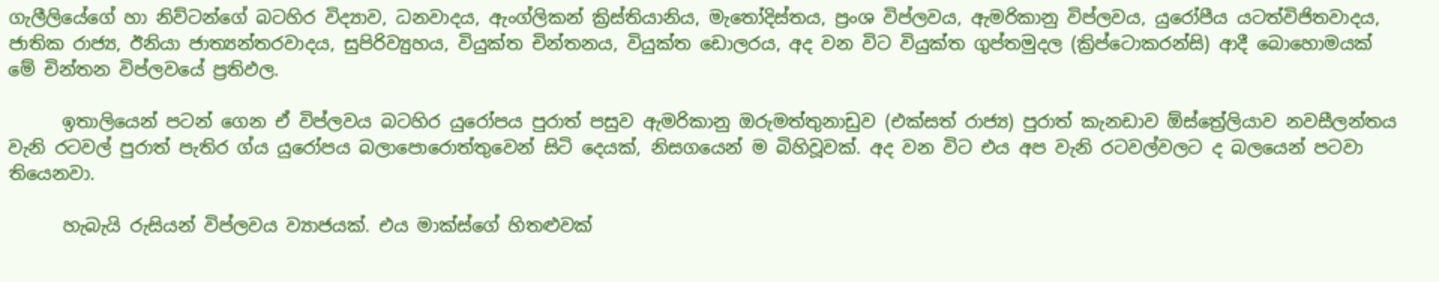ගැලීලියේගේ හා නිව්ටන්ගේ බටහිර විද්‍යාව, ධනවාදය, ඇංග්ලිකන් ක්‍රිස්තියානිය, මැතෝදිස්තය, ප්‍රංශ විප්ලවය, ඇමරිකානු විප්ලවය, යුරෝපීය යටත්විජිතවාදය, ජාතික රාජ්‍ය, ඊනියා ජාත්‍යන්තරවාදය, සුපිරිව්‍යුහය, වියුක්ත චින්තනය, වියුක්ත ඩොලරය, අද වන විට වියුක්ත ගුප්තමුදල (ක්‍රිප්ටොකරන්සි) ආදී බොහොමයක් මේ චින්තන විප්ලවයේ ප්‍රතිඵල.

      ඉතාලියෙන් පටන් ගෙන ඒ විප්ලවය බටහිර යුරෝපය පුරාත් පසුව ඇමරිකානු ඔරුමත්තුනාඩුව (එක්සත් රාජ්‍ය) පුරාත් කැනඩාව ඕස්ත්‍රේලියාව නවසීලන්තය වැනි රටවල් පුරාත් පැතිර ග්ය යුරෝපය බලාපොරොත්තුවෙන් සිටි දෙයක්, නිසගයෙන් ම බිහිවූවක්. අද වන විට එය අප වැනි රටවල්වලට ද බලයෙන් පටවා තියෙනවා.

      හැබැයි රුසියන් විප්ලවය ව්‍යාජයක්. එය මාක්ස්ගේ හිතළුවක්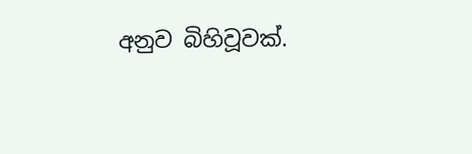අනුව බිහිවූවක්.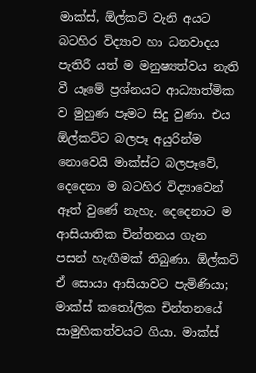මාක්ස්, ඕල්කට් වැනි අයට බටහිර විද්‍යාව හා ධනවාදය පැතිරී යත් ම මනුෂ්‍යත්වය නැති වී යෑමේ ප්‍රශ්නයට ආධ්‍යාත්මික ව මුහුණ පෑමට සිදු වුණා. එය ඕල්කට්ට බලපෑ අයුරින්ම නොවෙයි මාක්ස්ට බලපෑවේ, දෙදෙනා ම බටහිර විද්‍යාවෙන් ඈත් වුණේ නැහැ. දෙදෙනාට ම ආසියාතික චින්තනය ගැන පසන් හැඟීමක් තිබුණා. ඕල්කට් ඒ සොයා ආසියාවට පැමිණියා; මාක්ස් කතෝලික චින්තනයේ සාමුහිකත්වයට ගියා. මාක්ස්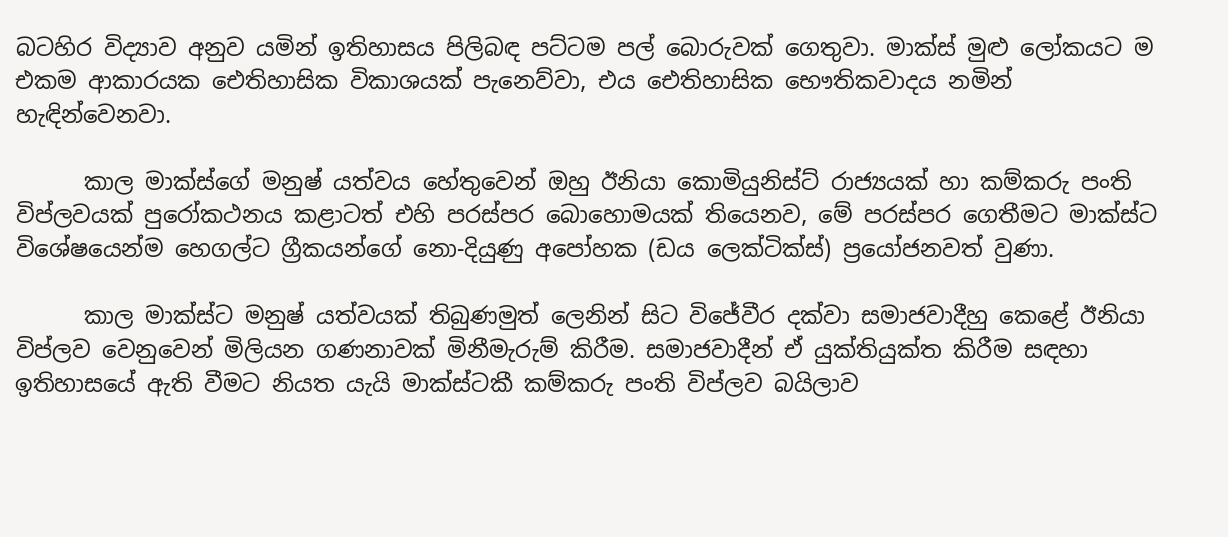බටහිර විද්‍යාව අනුව යමින් ඉතිහාසය පිලිබඳ පට්ටම පල් බොරුවක් ගෙතුවා. මාක්ස් මුළු ලෝකයට ම එකම ආකාරයක ඓතිහාසික විකාශයක් පැනෙව්වා, එය ඓතිහාසික භෞතිකවාදය නමින් හැඳින්වෙනවා.

      කාල මාක්ස්ගේ මනුෂ්‍ යත්වය හේතුවෙන් ඔහු ඊනියා කොමියුනිස්ට් රාජ්‍යයක් හා කම්කරු පංති විප්ලවයක් පුරෝකථනය කළාටත් එහි පරස්පර බොහොමයක් තියෙනව, මේ පරස්පර ගෙතීමට මාක්ස්ට විශේෂයෙන්ම හෙගල්ට ග්‍රීකයන්ගේ නො-දියුණු අපෝහක (ඩය ලෙක්ටික්ස්) ප්‍රයෝජනවත් වුණා.

      කාල මාක්ස්ට මනුෂ්‍ යත්වයක් තිබුණමුත් ලෙනින් සිට විජේවීර දක්වා සමාජවාදීහු කෙළේ ඊනියා විප්ලව වෙනුවෙන් මිලියන ගණනාවක් මිනීමැරුම් කිරීම. සමාජවාදීන් ඒ යුක්තියුක්ත කිරීම සඳහා ඉතිහාසයේ ඇති වීමට නියත යැයි මාක්ස්ටකී කම්කරු පංති විප්ලව බයිලාව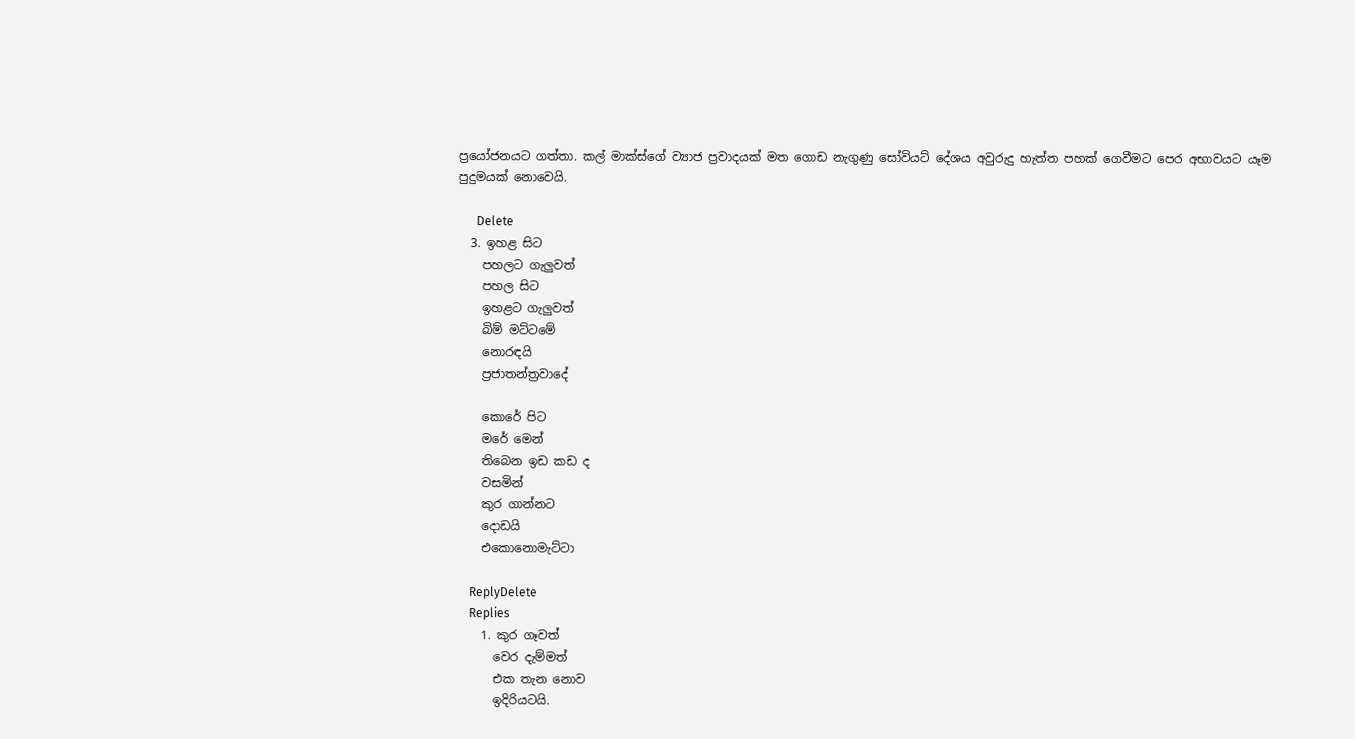ප්‍රයෝජනයට ගත්තා. කල් මාක්ස්ගේ ව්‍යාජ ප්‍රවාදයක් මත ගොඩ නැගුණු සෝවියට් දේශය අවුරුදු හැත්ත පහක් ගෙවීමට පෙර අභාවයට යෑම පුදුමයක් නොවෙයි.

      Delete
  3. ඉහළ සිට
    පහලට ගැලුවත්
    පහල සිට
    ඉහළට ගැලුවත්
    බිම් මට්ටමේ
    නොරඳයි
    ප්‍රජාතන්ත්‍රවාදේ

    කොරේ පිට
    මරේ මෙන්
    තිබෙන ඉඩ කඩ ද
    වසමින්
    කුර ගාන්නට
    දොඩයි
    එකොනොමැට්ටා

    ReplyDelete
    Replies
    1. කුර ගෑවත්
      වෙර දැම්මත්
      එක තැන නොව
      ඉදිරියටයි.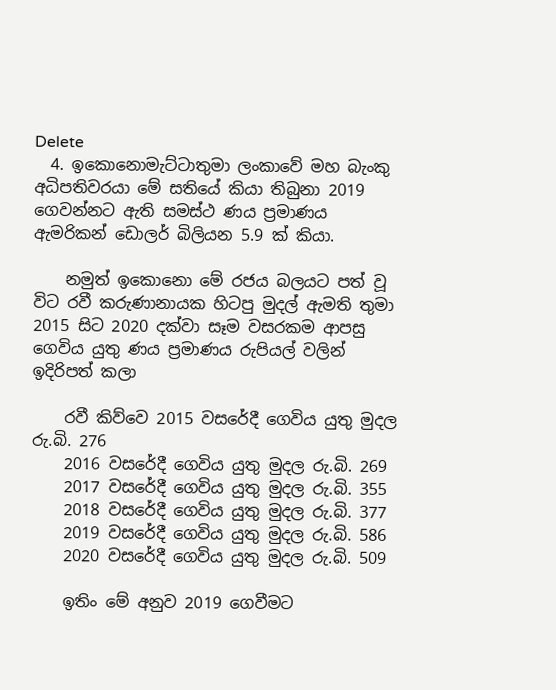Delete
  4. ඉකොනොමැට්ටාතුමා ලංකාවේ මහ බැංකු අධිපතිවරයා මේ සතියේ කියා තිබුනා 2019 ගෙවන්නට ඇති සමස්ථ ණය ප්‍රමාණය ඇමරිකන් ඩොලර් බිලියන 5.9 ක් කියා.

    නමුත් ඉකොනො මේ රජය බලයට පත් වූ විට රවී කරුණානායක හිටපු මුදල් ඇමති තුමා 2015 සිට 2020 දක්වා සෑම වසරකම ආපසු ගෙවිය යුතු ණය ප්‍රමාණය රුපියල් වලින් ඉදිරිපත් කලා

    රවී කිව්වෙ 2015 වසරේදී ගෙවිය යුතු මුදල රු.බි. 276
    2016 වසරේදී ගෙවිය යුතු මුදල රු.බි. 269
    2017 වසරේදී ගෙවිය යුතු මුදල රු.බි. 355
    2018 වසරේදී ගෙවිය යුතු මුදල රු.බි. 377
    2019 වසරේදී ගෙවිය යුතු මුදල රු.බි. 586
    2020 වසරේදී ගෙවිය යුතු මුදල රු.බි. 509

    ඉතිං මේ අනුව 2019 ගෙවීමට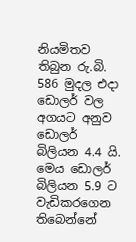නියමිතව තිබුන රු.බි. 586 මුදල එදා ඩොලර් වල අගයට අනුව ඩොලර් බිලියන 4.4 යි. මෙය ඩොලර් බිලියන 5.9 ට වැඩිකරගෙන තිබෙන්නේ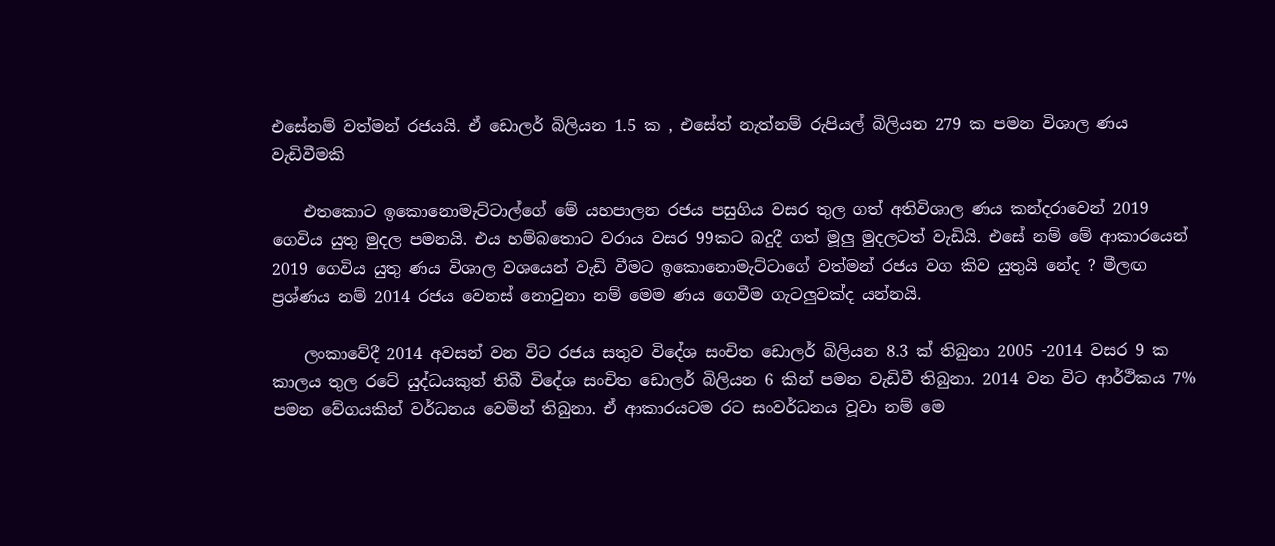එසේනම් වත්මන් රජයයි. ඒ ඩොලර් බිලියන 1.5 ක , එසේත් නැත්නම් රුපියල් බිලියන 279 ක පමන විශාල ණය වැඩිවීමකි

    එතකොට ඉකොනොමැට්ටාල්ගේ මේ යහපාලන රජය පසුගිය වසර තුල ගත් අතිවිශාල ණය කන්දරාවෙන් 2019 ගෙවිය යුතු මුදල පමනයි. එය හම්බතොට වරාය වසර 99කට බදුදී ගත් මූලු මුදලටත් වැඩියි. එසේ නම් මේ ආකාරයෙන් 2019 ගෙවිය යුතු ණය විශාල වශයෙන් වැඩි වීමට ඉකොනොමැට්ටාගේ වත්මන් රජය වග කිව යුතුයි නේද ? මීලඟ ප්‍රශ්ණය නම් 2014 රජය වෙනස් නොවුනා නම් මෙම ණය ගෙවීම ගැටලුවක්ද යන්නයි.

    ලංකාවේදී 2014 අවසන් වන විට රජය සතුව විදේශ සංචිත ඩොලර් බිලියන 8.3 ක් තිබුනා 2005 -2014 වසර 9 ක කාලය තුල රටේ යුද්ධයකුත් තිබී විදේශ සංචිත ඩොලර් බිලියන 6 කින් පමන වැඩිවී තිබුනා. 2014 වන විට ආර්ථිකය 7% පමන වේගයකින් වර්ධනය වෙමින් තිබුනා. ඒ ආකාරයටම රට සංවර්ධනය වූවා නම් මෙ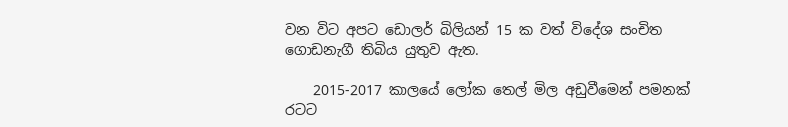වන විට අපට ඩොලර් බිලියන් 15 ක වත් විදේශ සංචිත ගොඩනැගී තිබිය යුතුව ඇත.

    2015-2017 කාලයේ ලෝක තෙල් මිල අඩුවීමෙන් පමනක් රටට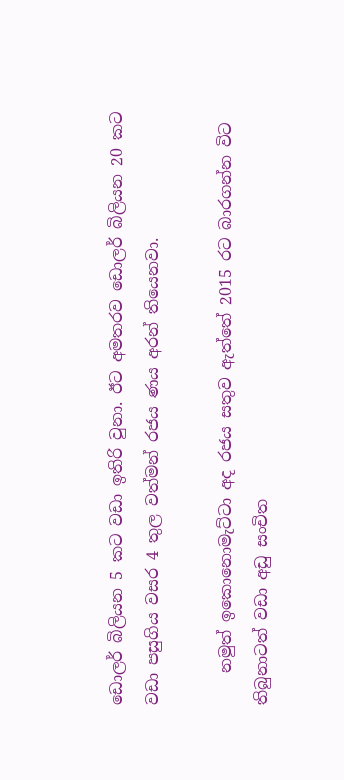ඩොලර් බිලියන 5 කට වඩා ඉතිරි වුනා. ඊට අමතරව ඩොලර් බිලියන 20 කට වඩා පසුගිය වසර 4 තුල වත්මන් රජය ණය අරන් තියෙනවා.

    නමුත් ඉකොනොමැට්ටා අද රජය සතුව ඇත්තේ 2015 රට බාරගන්න විට තිබුනාටත් වඩා අඩු සංචිත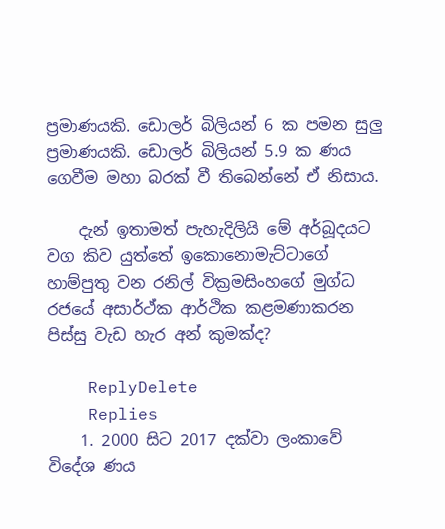ප්‍රමාණයකි. ඩොලර් බිලියන් 6 ක පමන සුලු ප්‍රමාණයකි. ඩොලර් බිලියන් 5.9 ක ණය ගෙවීම මහා බරක් වී තිබෙන්නේ ඒ නිසාය.

    දැන් ඉතාමත් පැහැදිලියි මේ අර්බූදයට වග කිව යුත්තේ ඉකොනොමැට්ටාගේ හාම්පුතු වන රනිල් වික්‍රමසිංහගේ මුග්ධ රජයේ අසාර්ථ්ක ආර්ථික කළමණාකරන පිස්සු වැඩ හැර අන් කුමක්ද?

    ReplyDelete
    Replies
    1. 2000 සිට 2017 දක්වා ලංකාවේ විදේශ ණය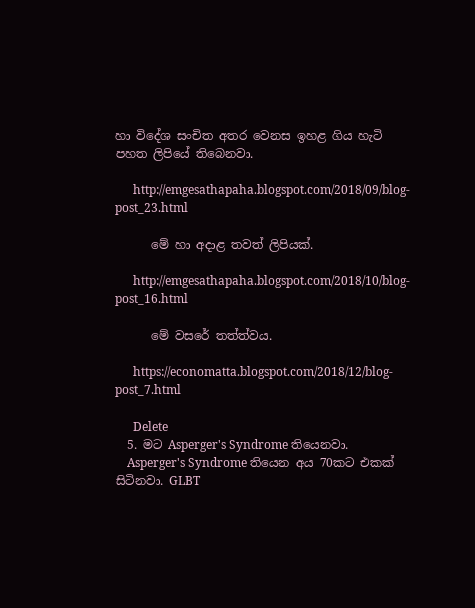හා විදේශ සංචිත අතර වෙනස ඉහළ ගිය හැටි පහත ලිපියේ තිබෙනවා.

      http://emgesathapaha.blogspot.com/2018/09/blog-post_23.html

      මේ හා අදාළ තවත් ලිපියක්.

      http://emgesathapaha.blogspot.com/2018/10/blog-post_16.html

      මේ වසරේ තත්ත්වය.

      https://economatta.blogspot.com/2018/12/blog-post_7.html

      Delete
  5. මට Asperger's Syndrome තියෙනවා.
    Asperger's Syndrome තියෙන අය 70කට එකක් සිටිනවා. GLBT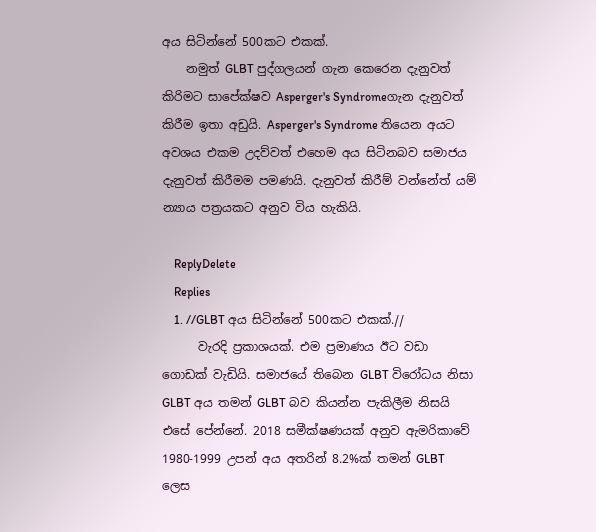අය සිටින්නේ 500කට එකක්.
    නමුත් GLBT පුද්ගලයන් ගැන කෙරෙන දැනුවත් කිරිමට සාපේක්ෂව Asperger's Syndromeගැන දැනුවත් කිරීම ඉතා අඩුයි. Asperger's Syndrome තියෙන අයට අවශය එකම උදව්වත් එහෙම අය සිටිනබව සමාජය දැනුවත් කිරීමම පමණයි. දැනුවත් කිරීම් වන්නේත් යම් න්‍යාය පත්‍රයකට අනුව විය හැකියි.

    ReplyDelete
    Replies
    1. //GLBT අය සිටින්නේ 500කට එකක්.//
      වැරදි ප්‍රකාශයක්. එම ප්‍රමාණය ඊට වඩා ගොඩක් වැඩියි. සමාජයේ තිබෙන GLBT විරෝධය නිසා GLBT අය තමන් GLBT බව කියන්න පැකිලීම නිසයි එසේ පේන්නේ. 2018 සමීක්ෂණයක් අනුව ඇමරිකාවේ 1980-1999 උපන් අය අතරින් 8.2%ක් තමන් GLBT ලෙස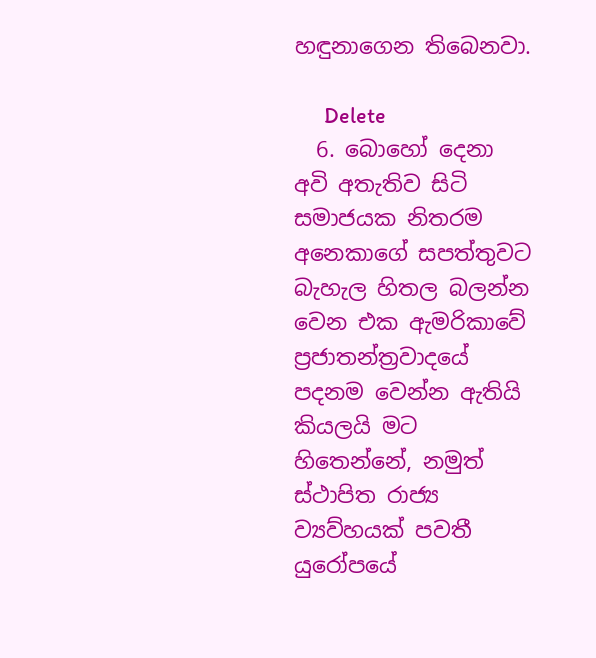හඳුනාගෙන තිබෙනවා.

      Delete
  6. බොහෝ දෙනා අවි අතැතිව සිටි සමාජයක නිතරම අනෙකාගේ සපත්තුවට බැහැල හිතල බලන්න වෙන එක ඇමරිකාවේ ප්‍රජාතන්ත්‍රවාදයේ පදනම වෙන්න ඇතියි කියලයි මට හිතෙන්නේ, නමුත් ස්ථාපිත රාජ්‍ය ව්‍යව්හයක් පවතී යුරෝපයේ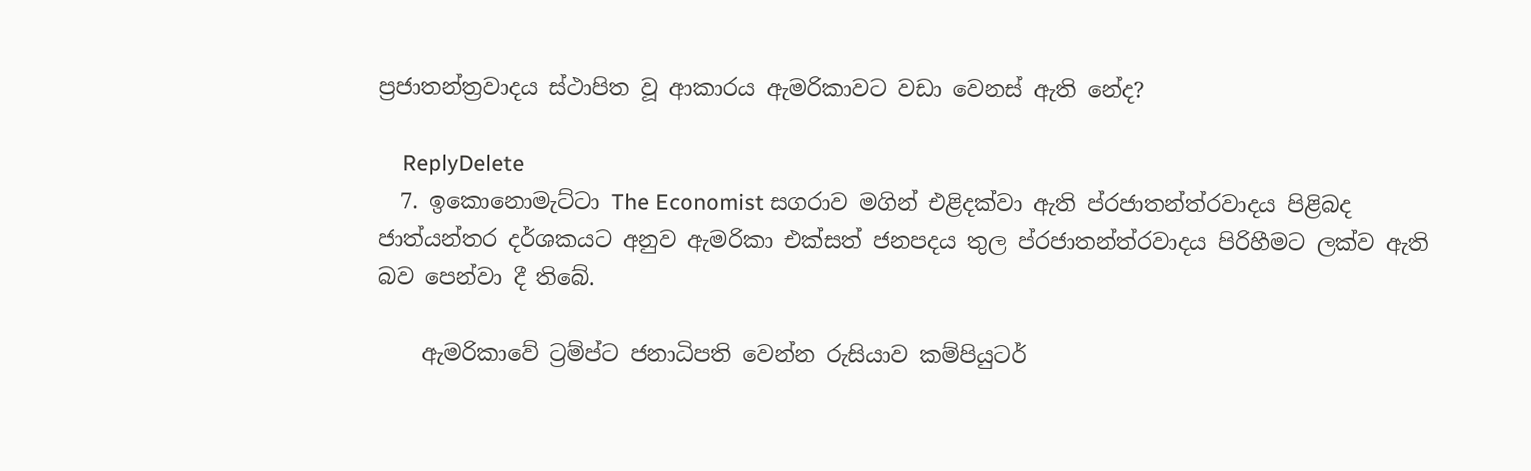ප්‍රජාතන්ත්‍රවාදය ස්ථාපිත වූ ආකාරය ඇමරිකාවට වඩා වෙනස් ඇති නේද?

    ReplyDelete
  7. ඉකොනොමැට්ටා The Economist සගරාව මගින් එළිදක්වා ඇති ප්රජාතන්ත්රවාදය පිළිබද ජාත්යන්තර දර්ශකයට අනුව ඇමරිකා එක්සත් ජනපදය තුල ප්රජාතන්ත්රවාදය පිරිහීමට ලක්ව ඇති බව පෙන්වා දී තිබේ.

    ඇමරිකාවේ ට්‍රම්ප්ට ජනාධිපති වෙන්න රුසියාව කම්පියුටර්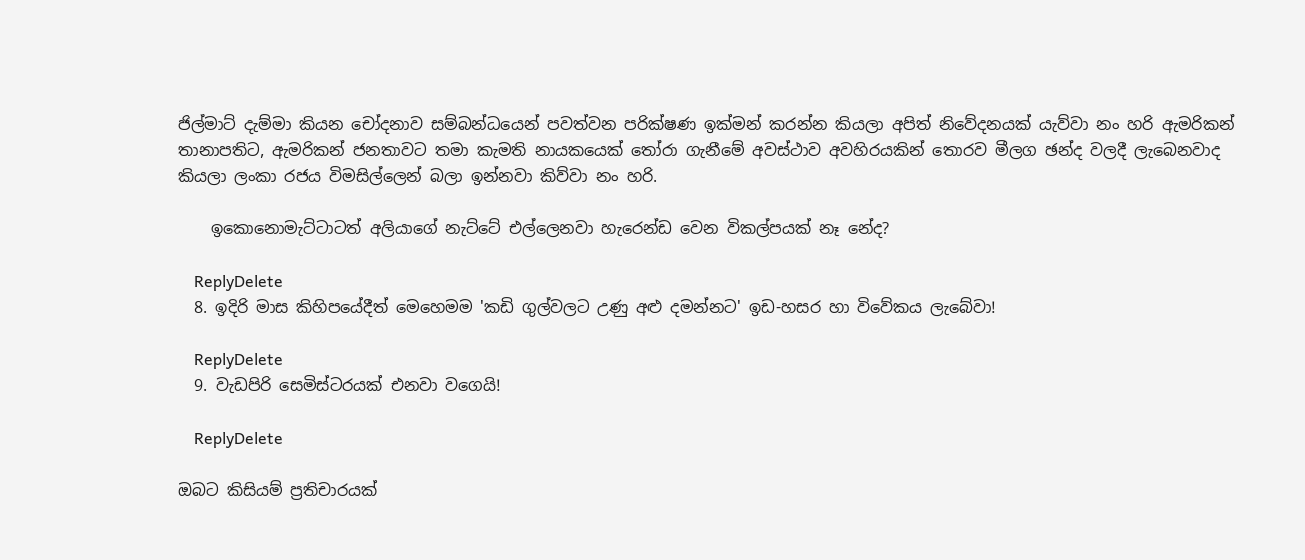ජිල්මාට් දැම්මා කියන චෝදනාව සම්බන්ධයෙන් පවත්වන පරික්ෂණ ඉක්මන් කරන්න කියලා අපිත් නිවේදනයක් යැව්වා නං හරි ඇමරිකන් තානාපතිට, ඇමරිකන් ජනතාවට තමා කැමති නායකයෙක් තෝරා ගැනීමේ අවස්ථාව අවහිරයකින් තොරව මීලග ඡන්ද වලදී ලැබෙනවාද කියලා ලංකා රජය විමසිල්ලෙන් බලා ඉන්නවා කිව්වා නං හරි.

    ඉකොනොමැට්ටාටත් අලියාගේ නැට්ටේ එල්ලෙනවා හැරෙන්ඩ වෙන විකල්පයක් නෑ නේද?

    ReplyDelete
  8. ඉදිරි මාස කිහිපයේදීත් මෙහෙමම 'කඩි ගුල්වලට උණු අළු දමන්නට' ඉඩ-හසර හා විවේකය ලැබේවා!

    ReplyDelete
  9. වැඩපිරි සෙමිස්ටරයක් එනවා වගෙයි!

    ReplyDelete

ඔබට කිසියම් ප්‍රතිචාරයක්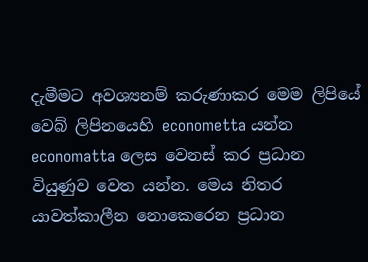දැමීමට අවශ්‍යනම් කරුණාකර මෙම ලිපියේ වෙබ් ලිපිනයෙහි econometta යන්න economatta ලෙස වෙනස් කර ප්‍රධාන වියුණුව වෙත යන්න. මෙය නිතර යාවත්කාලීන නොකෙරෙන ප්‍රධාන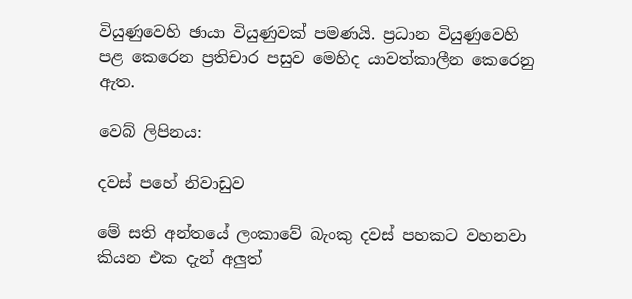වියුණුවෙහි ඡායා වියුණුවක් පමණයි. ප්‍රධාන වියුණුවෙහි පළ කෙරෙන ප්‍රතිචාර පසුව මෙහිද යාවත්කාලීන කෙරෙනු ඇත.

වෙබ් ලිපිනය:

දවස් පහේ නිවාඩුව

මේ සති අන්තයේ ලංකාවේ බැංකු දවස් පහකට වහනවා කියන එක දැන් අලුත්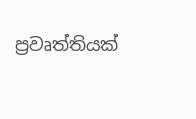ප්‍රවෘත්තියක්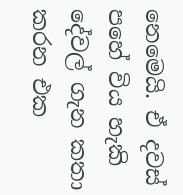නෙමෙයි. ඒ දවස් පහේ විය හැකි දේවල් ගැන කතා කරන එක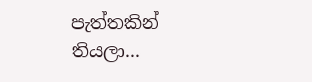පැත්තකින් තියලා...